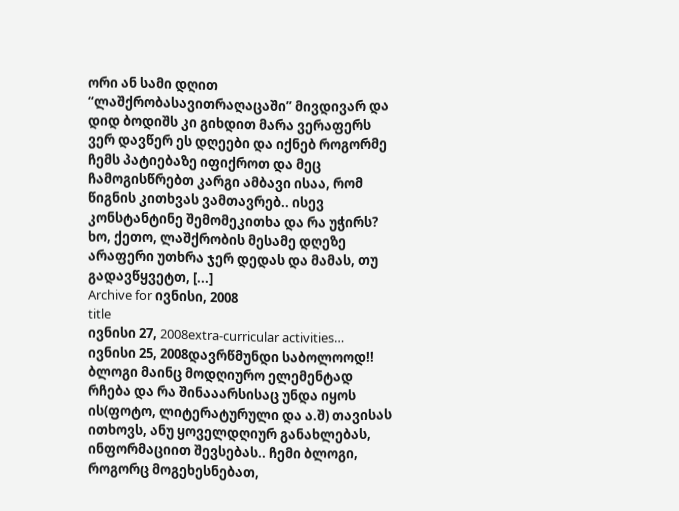ორი ან სამი დღით “ლაშქრობასავითრაღაცაში” მივდივარ და დიდ ბოდიშს კი გიხდით მარა ვერაფერს ვერ დავწერ ეს დღეები და იქნებ როგორმე ჩემს პატიებაზე იფიქროთ და მეც ჩამოგისწრებთ კარგი ამბავი ისაა, რომ წიგნის კითხვას ვამთავრებ.. ისევ კონსტანტინე შემომეკითხა და რა უჭირს?
ხო, ქეთო, ლაშქრობის მესამე დღეზე არაფერი უთხრა ჯერ დედას და მამას, თუ გადავწყვეტთ, [...]
Archive for ივნისი, 2008
title
ივნისი 27, 2008extra-curricular activities…
ივნისი 25, 2008დავრწმუნდი საბოლოოდ!! ბლოგი მაინც მოდღიურო ელემენტად რჩება და რა შინააარსისაც უნდა იყოს ის(ფოტო, ლიტერატურული და ა.შ) თავისას ითხოვს, ანუ ყოველდღიურ განახლებას, ინფორმაციით შევსებას.. ჩემი ბლოგი, როგორც მოგეხესნებათ,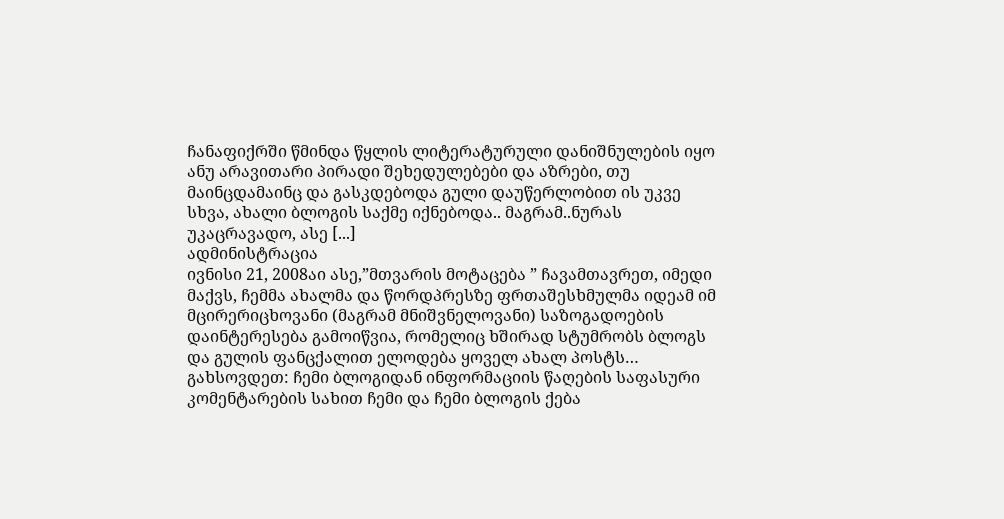ჩანაფიქრში წმინდა წყლის ლიტერატურული დანიშნულების იყო ანუ არავითარი პირადი შეხედულებები და აზრები, თუ მაინცდამაინც და გასკდებოდა გული დაუწერლობით ის უკვე სხვა, ახალი ბლოგის საქმე იქნებოდა.. მაგრამ..ნურას უკაცრავადო, ასე [...]
ადმინისტრაცია
ივნისი 21, 2008აი ასე,”მთვარის მოტაცება ” ჩავამთავრეთ, იმედი მაქვს, ჩემმა ახალმა და წორდპრესზე ფრთაშესხმულმა იდეამ იმ მცირერიცხოვანი (მაგრამ მნიშვნელოვანი) საზოგადოების დაინტერესება გამოიწვია, რომელიც ხშირად სტუმრობს ბლოგს და გულის ფანცქალით ელოდება ყოველ ახალ პოსტს…
გახსოვდეთ: ჩემი ბლოგიდან ინფორმაციის წაღების საფასური კომენტარების სახით ჩემი და ჩემი ბლოგის ქება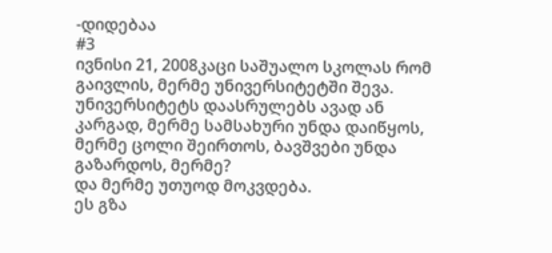-დიდებაა
#3
ივნისი 21, 2008კაცი საშუალო სკოლას რომ გაივლის, მერმე უნივერსიტეტში შევა. უნივერსიტეტს დაასრულებს ავად ან კარგად, მერმე სამსახური უნდა დაიწყოს, მერმე ცოლი შეირთოს, ბავშვები უნდა გაზარდოს, მერმე?
და მერმე უთუოდ მოკვდება.
ეს გზა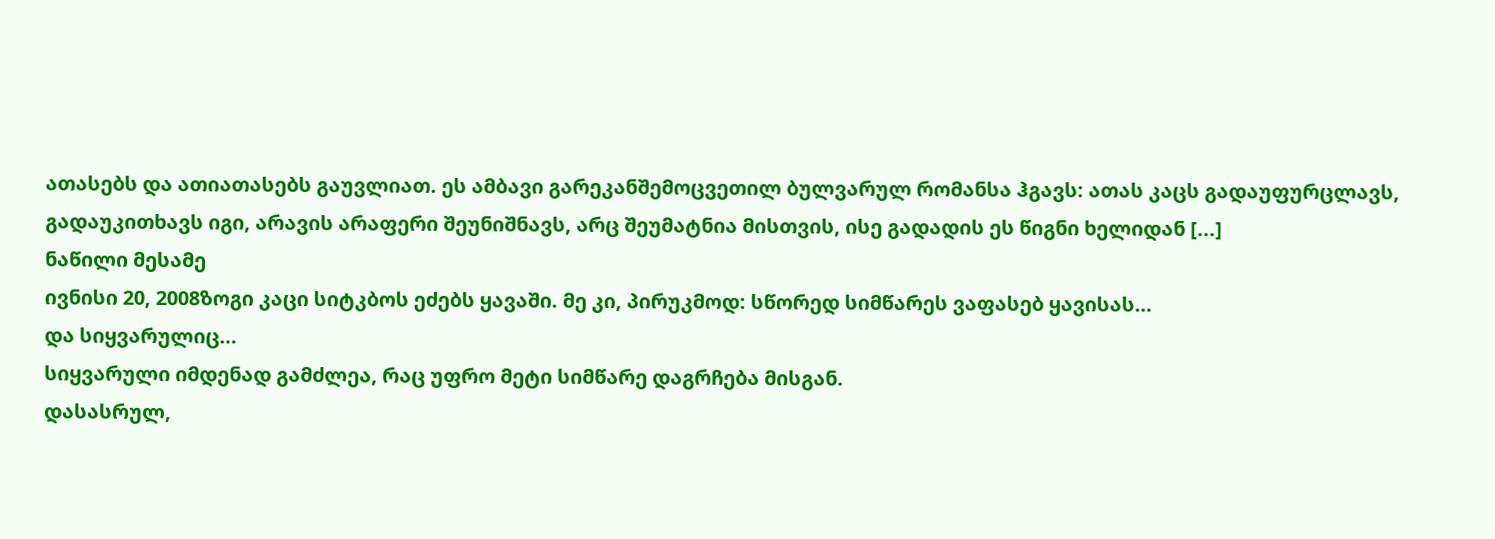ათასებს და ათიათასებს გაუვლიათ. ეს ამბავი გარეკანშემოცვეთილ ბულვარულ რომანსა ჰგავს: ათას კაცს გადაუფურცლავს, გადაუკითხავს იგი, არავის არაფერი შეუნიშნავს, არც შეუმატნია მისთვის, ისე გადადის ეს წიგნი ხელიდან [...]
ნაწილი მესამე
ივნისი 20, 2008ზოგი კაცი სიტკბოს ეძებს ყავაში. მე კი, პირუკმოდ: სწორედ სიმწარეს ვაფასებ ყავისას…
და სიყვარულიც…
სიყვარული იმდენად გამძლეა, რაც უფრო მეტი სიმწარე დაგრჩება მისგან.
დასასრულ,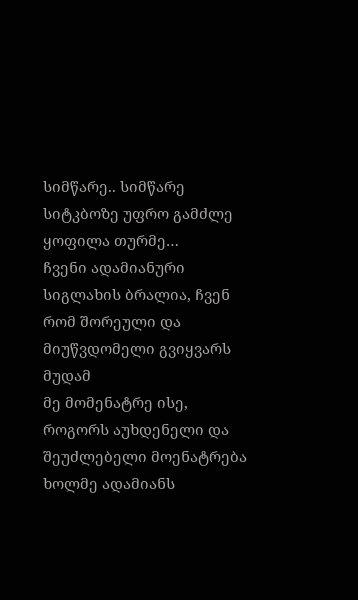სიმწარე.. სიმწარე სიტკბოზე უფრო გამძლე ყოფილა თურმე…
ჩვენი ადამიანური სიგლახის ბრალია, ჩვენ რომ შორეული და მიუწვდომელი გვიყვარს მუდამ
მე მომენატრე ისე, როგორს აუხდენელი და შეუძლებელი მოენატრება ხოლმე ადამიანს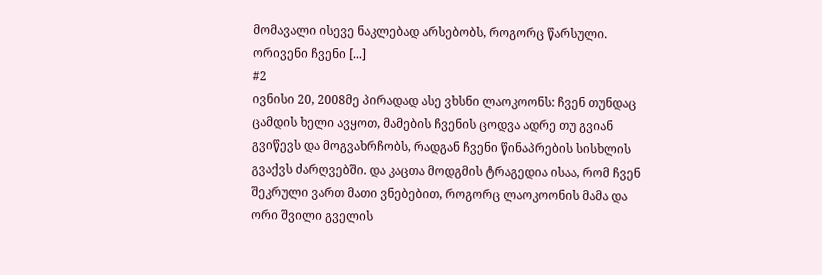მომავალი ისევე ნაკლებად არსებობს, როგორც წარსული. ორივენი ჩვენი [...]
#2
ივნისი 20, 2008მე პირადად ასე ვხსნი ლაოკოონს: ჩვენ თუნდაც ცამდის ხელი ავყოთ, მამების ჩვენის ცოდვა ადრე თუ გვიან გვიწევს და მოგვახრჩობს, რადგან ჩვენი წინაპრების სისხლის გვაქვს ძარღვებში. და კაცთა მოდგმის ტრაგედია ისაა, რომ ჩვენ შეკრული ვართ მათი ვნებებით, როგორც ლაოკოონის მამა და ორი შვილი გველის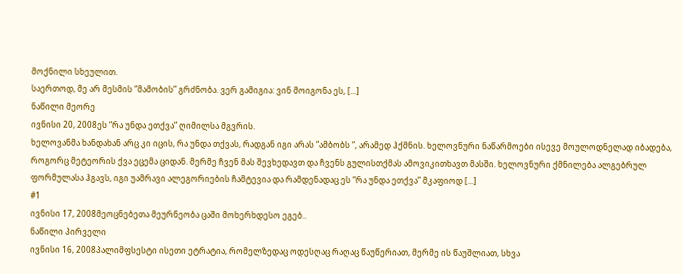მოქნილი სხეულით.
საერთოდ, მე არ მესმის “მამობის” გრძნობა. ვერ გამიგია: ვინ მოიგონა ეს, [...]
ნაწილი მეორე
ივნისი 20, 2008ეს “რა უნდა ეთქვა” ღიმილსა მგვრის.
ხელოვანმა ხანდახან არც კი იცის, რა უნდა თქვას, რადგან იგი არას “ამბობს “, არამედ ჰქმნის. ხელოვნური ნაწარმოები ისევე მოულოდნელად იბადება, როგორც მეტეორის ქვა ეცემა ციდან. მერმე ჩვენ მას შევხედავთ და ჩვენს გულისთქმას ამოვიკითხავთ მასში. ხელოვნური ქმნილება ალგებრულ ფორმულასა ჰგავს, იგი უამრავი ალეგორიების ჩამტევია და რამდენადაც ეს “რა უნდა ეთქვა” მკაფიოდ [...]
#1
ივნისი 17, 2008მეოცნებეთა მეურნეობა ცაში მოხერხდესო ეგებ..
ნაწილი პირველი
ივნისი 16, 2008პალიმფსესტი ისეთი ეტრატია, რომელზედაც ოდესღაც რაღაც წაუწერიათ, მერმე ის წაუშლიათ, სხვა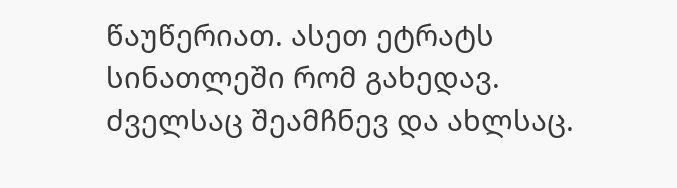წაუწერიათ. ასეთ ეტრატს სინათლეში რომ გახედავ. ძველსაც შეამჩნევ და ახლსაც.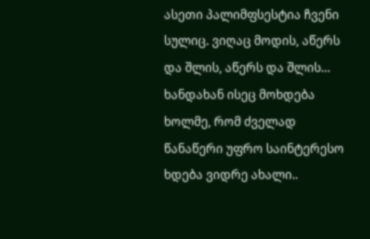ასეთი პალიმფსესტია ჩვენი სულიც. ვიღაც მოდის, აწერს და შლის, აწერს და შლის… ხანდახან ისეც მოხდება ხოლმე, რომ ძველად წანაწერი უფრო საინტერესო ხდება ვიდრე ახალი..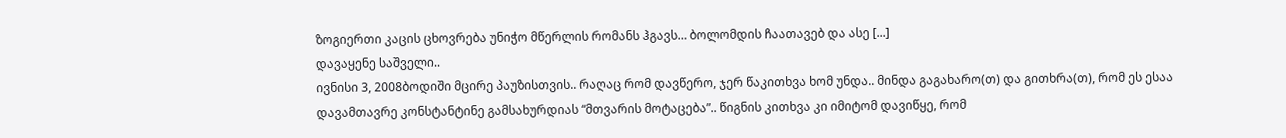ზოგიერთი კაცის ცხოვრება უნიჭო მწერლის რომანს ჰგავს… ბოლომდის ჩაათავებ და ასე [...]
დავაყენე საშველი..
ივნისი 3, 2008ბოდიში მცირე პაუზისთვის.. რაღაც რომ დავწერო, ჯერ წაკითხვა ხომ უნდა.. მინდა გაგახარო(თ) და გითხრა(თ), რომ ეს ესაა დავამთავრე კონსტანტინე გამსახურდიას “მთვარის მოტაცება”.. წიგნის კითხვა კი იმიტომ დავიწყე, რომ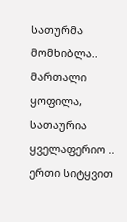სათურმა მომხიბლა.. მართალი ყოფილა, სათაურია ყველაფერიო .. ერთი სიტყვით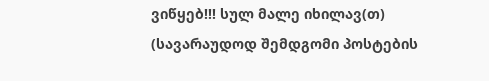ვიწყებ!!! სულ მალე იხილავ(თ) (სავარაუდოდ შემდგომი პოსტების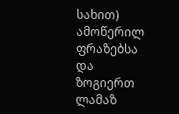სახით) ამოწერილ ფრაზებსა და ზოგიერთ ლამაზ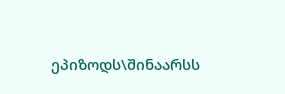ეპიზოდს\შინაარსს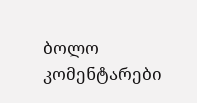ბოლო კომენტარები